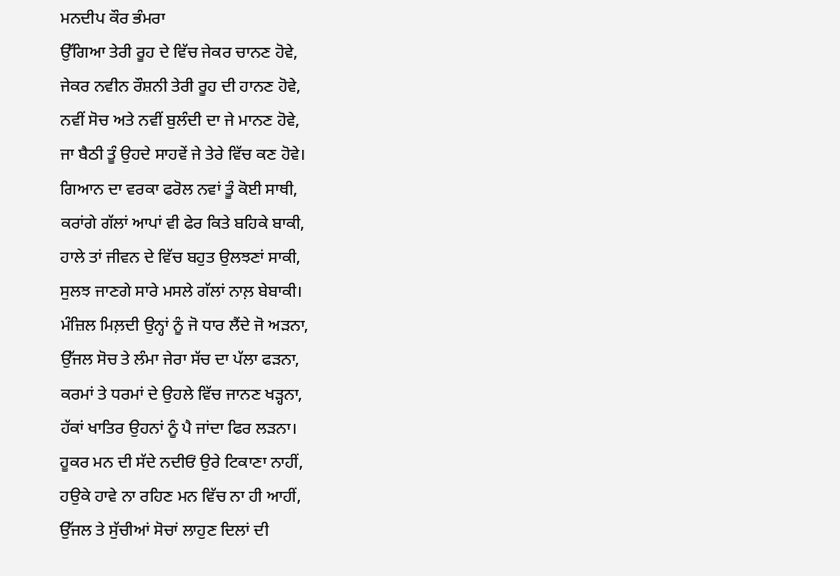ਮਨਦੀਪ ਕੌਰ ਭੰਮਰਾ
ਉੱਗਿਆ ਤੇਰੀ ਰੂਹ ਦੇ ਵਿੱਚ ਜੇਕਰ ਚਾਨਣ ਹੋਵੇ,
ਜੇਕਰ ਨਵੀਨ ਰੌਸ਼ਨੀ ਤੇਰੀ ਰੂਹ ਦੀ ਹਾਨਣ ਹੋਵੇ,
ਨਵੀਂ ਸੋਚ ਅਤੇ ਨਵੀਂ ਬੁਲੰਦੀ ਦਾ ਜੇ ਮਾਨਣ ਹੋਵੇ,
ਜਾ ਬੈਠੀ ਤੂੰ ਉਹਦੇ ਸਾਹਵੇਂ ਜੇ ਤੇਰੇ ਵਿੱਚ ਕਣ ਹੋਵੇ।
ਗਿਆਨ ਦਾ ਵਰਕਾ ਫਰੋਲ ਨਵਾਂ ਤੂੰ ਕੋਈ ਸਾਥੀ,
ਕਰਾਂਗੇ ਗੱਲਾਂ ਆਪਾਂ ਵੀ ਫੇਰ ਕਿਤੇ ਬਹਿਕੇ ਬਾਕੀ,
ਹਾਲੇ ਤਾਂ ਜੀਵਨ ਦੇ ਵਿੱਚ ਬਹੁਤ ਉਲਝਣਾਂ ਸਾਕੀ,
ਸੁਲਝ ਜਾਣਗੇ ਸਾਰੇ ਮਸਲੇ ਗੱਲਾਂ ਨਾਲ਼ ਬੇਬਾਕੀ।
ਮੰਜ਼ਿਲ ਮਿਲ਼ਦੀ ਉਨ੍ਹਾਂ ਨੂੰ ਜੋ ਧਾਰ ਲੈਂਦੇ ਜੋ ਅੜਨਾ,
ਉੱਜਲ ਸੋਚ ਤੇ ਲੰਮਾ ਜੇਰਾ ਸੱਚ ਦਾ ਪੱਲਾ ਫੜਨਾ,
ਕਰਮਾਂ ਤੇ ਧਰਮਾਂ ਦੇ ਉਹਲੇ ਵਿੱਚ ਜਾਨਣ ਖੜ੍ਹਨਾ,
ਹੱਕਾਂ ਖਾਤਿਰ ਉਹਨਾਂ ਨੂੰ ਪੈ ਜਾਂਦਾ ਫਿਰ ਲੜਨਾ।
ਹੂਕਰ ਮਨ ਦੀ ਸੱਦੇ ਨਦੀਓਂ ਉਰੇ ਟਿਕਾਣਾ ਨਾਹੀਂ,
ਹਉਕੇ ਹਾਵੇ ਨਾ ਰਹਿਣ ਮਨ ਵਿੱਚ ਨਾ ਹੀ ਆਹੀਂ,
ਉੱਜਲ ਤੇ ਸੁੱਚੀਆਂ ਸੋਚਾਂ ਲਾਹੁਣ ਦਿਲਾਂ ਦੀ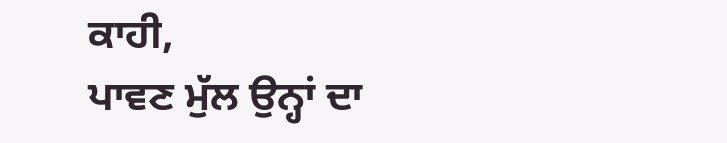ਕਾਹੀ,
ਪਾਵਣ ਮੁੱਲ ਉਨ੍ਹਾਂ ਦਾ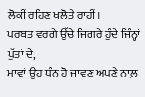ਲੋਕੀਂ ਰਹਿਣ ਖਲੋਤੇ ਰਾਹੀਂ।
ਪਰਬਤ ਵਰਗੇ ਉੱਚੇ ਜਿਗਰੇ ਹੁੰਦੇ ਜਿੰਨ੍ਹਾਂ ਪੁੱਤਾਂ ਦੇ,
ਮਾਵਾਂ ਉਹ ਧੰਨ ਹੋ ਜਾਵਣ ਅਪਣੇ ਨਾਲ਼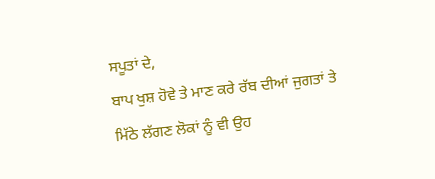ਸਪੂਤਾਂ ਦੇ,
ਬਾਪ ਖੁਸ਼ ਹੋਵੇ ਤੇ ਮਾਣ ਕਰੇ ਰੱਬ ਦੀਆਂ ਜੁਗਤਾਂ ਤੇ
ਮਿੱਠੇ ਲੱਗਣ ਲੋਕਾਂ ਨੂੰ ਵੀ ਉਹ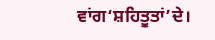ਵਾਂਗ‘ਸ਼ਹਿਤੂਤਾਂ’ਦੇ।